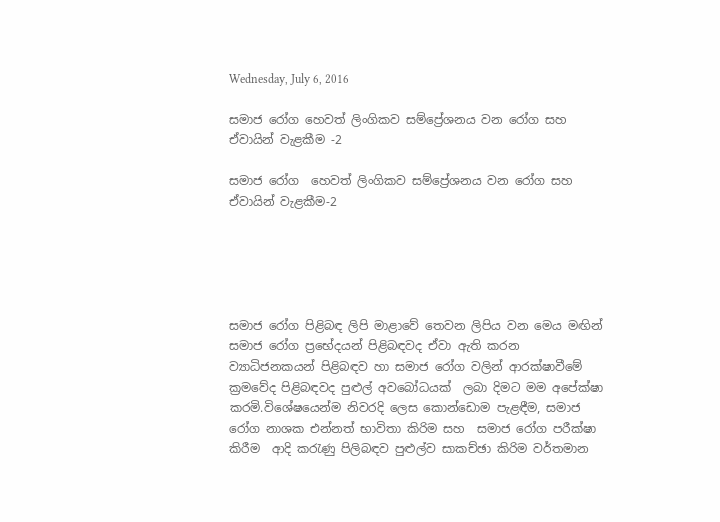Wednesday, July 6, 2016

සමාජ රෝග හෙවත් ලිංගිකව සම්ප්‍රේශනය වන රෝග සහ ඒවායින් වැළකීම -2

සමාජ රෝග  හෙවත් ලිංගිකව සම්ප්‍රේශනය වන රෝග සහ ඒවායින් වැළකීම-2





සමාජ රෝග පිළිබඳ ලිපි මාළාවේ තෙවන ලිපිය වන මෙය මඟින් සමාජ රෝග ප්‍රභේදයන් පිළිබඳවද ඒවා ඇති කරන ව්‍යාධිජනකයන් පිළිබඳව හා සමාජ රෝග වලින් ආරක්ෂාවීමේ ක්‍රමවේද පිළිබඳවද පුළුල් අවබෝධයක්  ලබා දිමට මම අපේක්ෂා කරමි.විශේෂයෙන්ම නිවරදි ලෙස කොන්ඩොම පැළඳීම, සමාජ රෝග නාශක එන්නත් භාවිතා කිරිම සහ  සමාජ රෝග පරීක්ෂා කිරීම  ආදි කරැණු පිලිබඳව පුළුල්ව සාකච්ඡා කිරිම වර්තමාන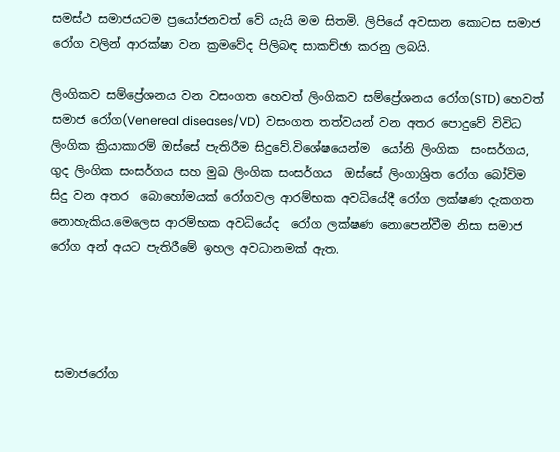සමස්ථ සමාජයටම ප්‍රයෝජනවත් වේ යැයි මම සිතමි. ලිපියේ අවසාන කොටස සමාජ රෝග වලින් ආරක්ෂා වන ක්‍රමවේද පිලිබඳ සාකච්ඡා කරනු ලබයි.

ලිංගිකව සම්ප්‍රේශනය වන වසංගත හෙවත් ලිංගිකව සම්ප්‍රේශනය රෝග(STD) හෙවත් සමාජ රෝග(Venereal diseases/VD)  වසංගත තත්වයන් වන අතර පොදුවේ විවිධ ලිංගික ක්‍රියාකාරම් ඔස්සේ පැතිරීම සිදුවේ.විශේෂයෙන්ම  යෝනි ලිංගික  සංසර්ගය, ගුද ලිංගික සංසර්ගය සහ මුඛ ලිංගික සංසර්ගය  ඔස්සේ ලිංගාශ්‍රිත රෝග බෝවිම සිදු වන අතර  බොහෝමයක් රෝගවල ආරම්භක අවධියේදී රෝග ලක්ෂණ දැකගත නොහැකිය.මෙලෙස ආරම්භක අවධියේද  රෝග ලක්ෂණ නොපෙන්වීම නිසා සමාජ රෝග අන් අයට පැතිරීමේ ඉහල අවධානමක් ඇත.




 සමාජරෝග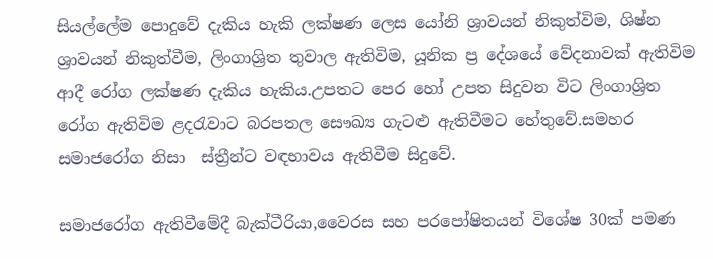සියල්ලේම පොදුවේ දැකිය හැකි ලක්ෂණ ලෙස යෝනි ශ්‍රාවයන් නිකුත්විම, ශිෂ්න ශ්‍රාවයන් නිකුත්වීම, ලිංගාශ්‍රිත තුවාල ඇතිවිම, යූනික ප්‍ර දේශයේ වේදනාවක් ඇතිවිම ආදී රෝග ලක්ෂණ දැකිය හැකිය.උපතට පෙර හෝ උපත සිදුවන විට ලිංගාශ්‍රිත රෝග ඇතිවිම ළදරැවාට බරපතල සෞඛ්‍ය ගැටළු ඇතිවීමට හේතුවේ.සමහර සමාජරෝග නිසා  ස්ත්‍රීන්ට වඳභාවය ඇතිවීම සිදුවේ.

සමාජරෝග ඇතිවීමේදී බැක්ටීරියා,වෛරස සහ පරපෝෂිතයන් විශේෂ 30ක් පමණ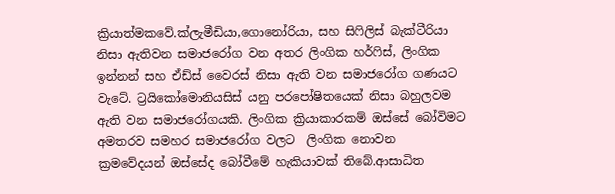ක්‍රියාත්මකවේ.ක්ලැමීඩියා,ගොනෝරියා, සහ සිෆිලිස් බැක්ටීරියා නිසා ඇතිවන සමාජරෝග වන අතර ලිංගික හර්ෆිස්, ලිංගික ඉන්නන් සහ ඒඩ්ස් වෛරස් නිසා ඇති වන සමාජරෝග ගණයට වැටේ. ට්‍රයිකෝමොනියසිස් යනු පරපෝෂිතයෙක් නිසා බහුලවම ඇති වන සමාජරෝගයකි. ලිංගික ක්‍රියාකාරකම් ඔස්සේ බෝවිමට අමතරව සමහර සමාජරෝග වලට  ලිංගික නොවන ක්‍රමවේදයන් ඔස්සේද බෝවීමේ හැකියාවක් තිබේ.ආසාධිත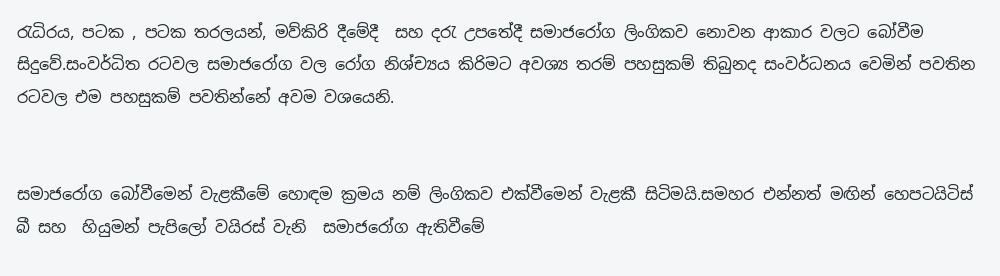රැධිරය, පටක , පටක තරලයන්, මව්කිරි දීමේදී  සහ දරැ උපතේදී සමාජරෝග ලිංගිකව නොවන ආකාර වලට බෝවීම සිදුවේ.සංවර්ධිත රටවල සමාජරෝග වල රෝග නිශ්ච්‍යය කිරිමට අවශ්‍ය තරම් පහසුකම් තිබුනද සංවර්ධනය වෙමින් පවතින රටවල එම පහසුකම් පවතින්නේ අවම වශයෙනි.


සමාජරෝග බෝවීමෙන් වැළකීමේ හොඳම ක්‍රමය නම් ලිංගිකව එක්වීමෙන් වැළකී සිටිමයි.සමහර එන්නත් මඟින් හෙපටයිටිස් බී සහ  හියුමන් පැපිලෝ වයිරස් වැනි  සමාජරෝග ඇතිවීමේ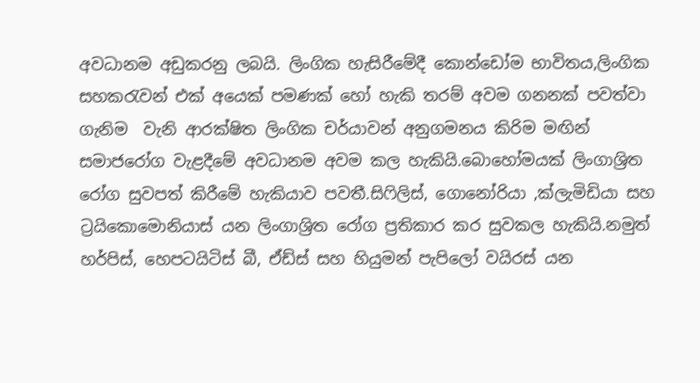අවධානම අඩුකරනු ලබයි. ලිංගික හැසිරීමේදී කොන්ඩෝම භාවිතය,ලිංගික සහකරැවන් එක් අයෙක් පමණක් හෝ හැකි තරම් අවම ගනනක් පවත්වා ගැනිම  වැනි ආරක්ෂිත ලිංගික චර්යාවන් අනුගමනය කිරිම මඟින්  සමාජරෝග වැළදීමේ අවධානම අවම කල හැකියි.බොහෝමයක් ලිංගාශ්‍රිත රෝග සුවපත් කිරීමේ හැකියාව පවතී.සිෆිලිස්, ගොනෝරියා ,ක්ලැමිඩියා සහ ට්‍රයිකොමොනියාස් යන ලිංගාශ්‍රිත රෝග ප්‍රතිකාර කර සුවකල හැකියි.නමුත් හර්පිස්, හෙපටයිටිස් බී, ඒඩ්ස් සහ හියුමන් පැපිලෝ වයිරස් යන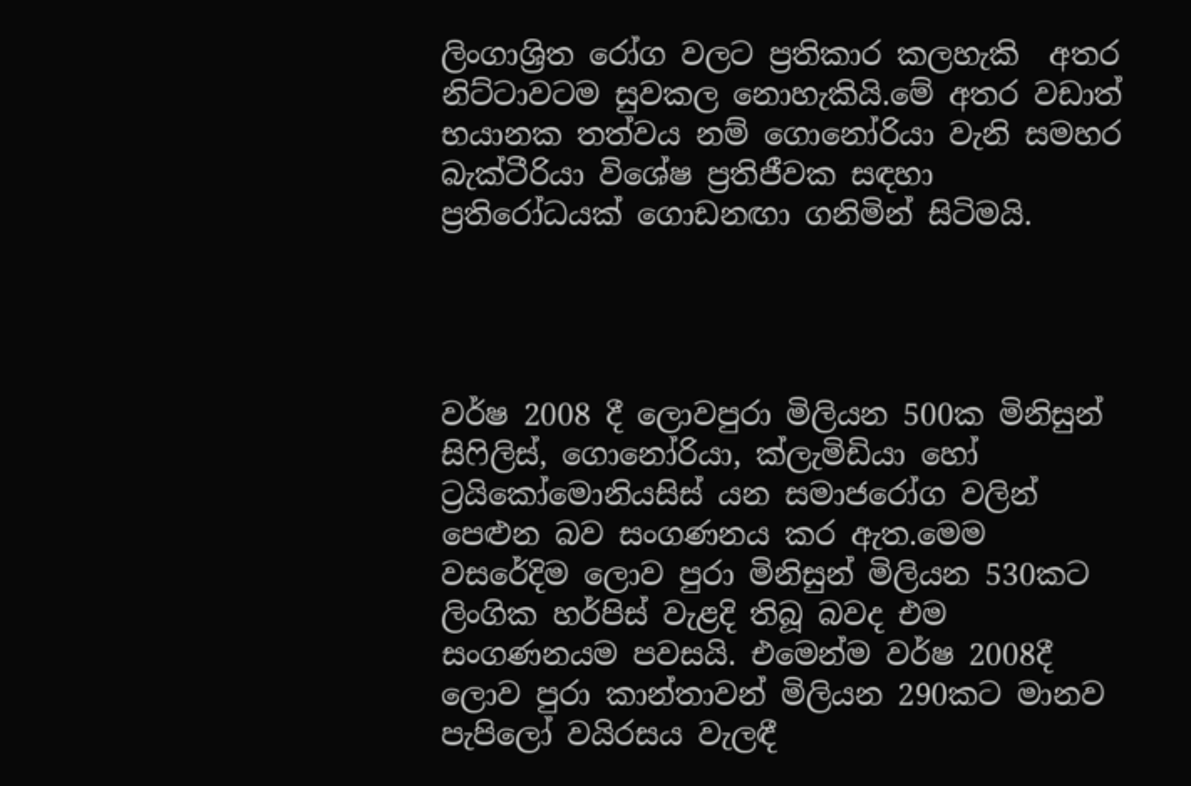ලිංගාශ්‍රිත රෝග වලට ප්‍රතිකාර කලහැකි  අතර නිට්ටාවටම සුවකල නොහැකියි.මේ අතර වඩාත් භයානක තත්වය නම් ගොනෝරියා වැනි සමහර බැක්ටීරියා විශේෂ ප්‍රතිජීවක සඳහා ප්‍රතිරෝධයක් ගොඩනඟා ගනිමින් සිටිමයි.




වර්ෂ 2008 දී ලොවපුරා මිලියන 500ක මිනිසුන් සිෆිලිස්, ගොනෝරියා, ක්ලැමිඩියා හෝ ට්‍රයිකෝමොනියසිස් යන සමාජරෝග වලින් පෙළුන බව සංගණනය කර ඇත.මෙම වසරේදිම ලොව පුරා මිනිසුන් මිලියන 530කට  ලිංගික හර්පිස් වැළදි තිබූ බවද එම සංගණනයම පවසයි. එමෙන්ම වර්ෂ 2008දී ලොව පුරා කාන්තාවන් මිලියන 290කට මානව පැපිලෝ වයිරසය වැලඳී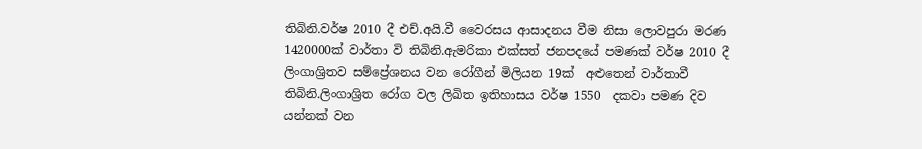තිබිනි.වර්ෂ 2010 දී එච්.අයි.වී වෛරසය ආසාදනය වීම නිසා ලොවපුරා මරණ 1420000ක් වාර්තා වි තිබිනි.ඇමරිකා එක්සත් ජනපදයේ පමණක් වර්ෂ 2010 දී  ලිංගාශ්‍රිතව සම්ප්‍රේශනය වන රෝගීන් මිලියන 19ක්  අළුතෙන් වාර්තාවී තිබිනි.ලිංගාශ්‍රිත රෝග වල ලිඛිත ඉතිහාසය වර්ෂ 1550  දකවා පමණ දිව යන්නක් වන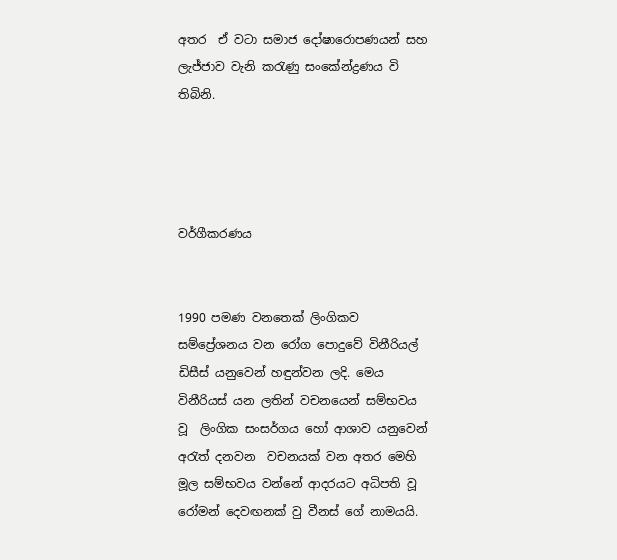අතර  ඒ වටා සමාජ දෝෂාරොපණයන් සහ ලැජ්ජාව වැනි කරැණු සංකේන්ද්‍රණය වි තිබිනි.




වර්ගීකරණය


1990 පමණ වනතෙක් ලිංගිකව සම්ප්‍රේශනය වන රෝග පොදුවේ විනීරියල් ඩිසීස් යනුවෙන් හඳුන්වන ලදි. මෙය විනීරියස් යන ලතින් වචනයෙන් සම්භවය වූ  ලිංගික සංසර්ගය හෝ ආශාව යනුවෙන් අරැත් දනවන  වචනයක් වන අතර මෙහි මූල සම්භවය වන්නේ ආදරයට අධිපති වූ රෝමන් දෙවඟනක් වු වීනස් ගේ නාමයයි.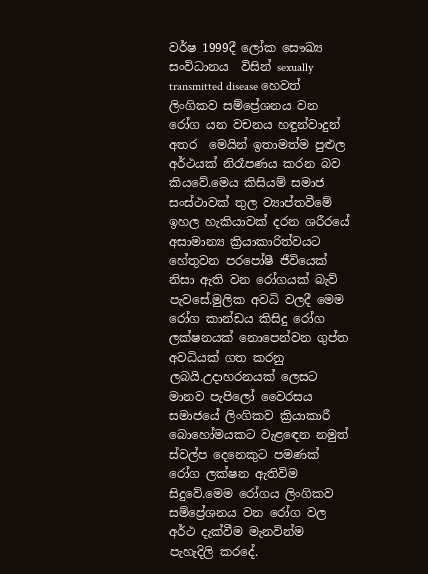වර්ෂ 1999දී ලෝක සෞඛ්‍ය සංවිධානය  විසින් sexually transmitted disease හෙවත් ලිංගිකව සම්ප්‍රේශනය වන රෝග යන වචනය හඳුන්වාදුන් අතර  මෙයින් ඉතාමත්ම පුළුල අර්ථයක් නිරෑපණය කරන බව කියවේ.මෙය කිසියම් සමාජ සංස්ථාවක් තුල ව්‍යාප්තවීමේ ඉහල හැකියාවක් දරන ශරීරයේ අසාමාන්‍ය ක්‍රියාකාරිත්වයට හේතුවන පරපෝෂී ජීවියෙක් නිසා ඇති වන රෝගයක් බැව් පැවසේ.මුලික අවධි වලදී මෙම රෝග කාන්ඩය කිසිදු රෝග ලක්ෂනයක් නොපෙන්වන ගුප්ත අවධියක් ගත කරනු ලබයි.උදාහරනයක් ලෙසට මානව පැපිලෝ වෛරසය සමාජයේ ලිංගිකව ක්‍රියාකාරී බොහෝමයකට වැළඳෙන නමුත් ස්වල්ප දෙනෙකුට පමණක් රෝග ලක්ෂන ඇතිවිම සිදුවේ.මෙම රෝගය ලිංගිකව සම්ප්‍රේශනය වන රෝග වල අර්ථ දැක්වීම මැනවින්ම පැහැදිලි කරදේ.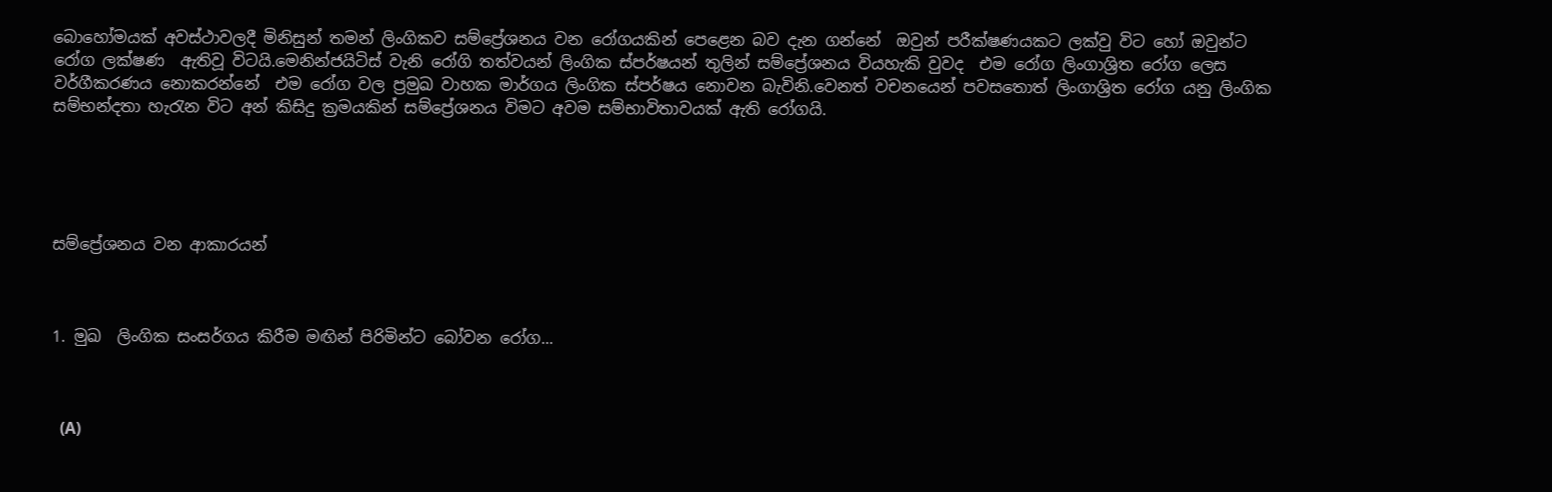බොහෝමයක් අවස්ථාවලදී මිනිසුන් තමන් ලිංගිකව සම්ප්‍රේශනය වන රෝගයකින් පෙළෙන බව දැන ගන්නේ  ඔවුන් පරීක්ෂණයකට ලක්වු විට හෝ ඔවුන්ට රෝග ලක්ෂණ  ඇතිවූ විටයි.මෙනින්ජයිටිස් වැනි රෝගි තත්වයන් ලිංගික ස්පර්ෂයන් තුලින් සම්ප්‍රේශනය වියහැකි වුවද  එම රෝග ලිංගාශ්‍රිත රෝග ලෙස වර්ගීකරණය නොකරන්නේ  එම රෝග වල ප්‍රමුඛ වාහක මාර්ගය ලිංගික ස්පර්ෂය නොවන බැවිනි.වෙනත් වචනයෙන් පවසතොත් ලිංගාශ්‍රිත රෝග යනු ලිංගික සම්භන්දතා හැරැන විට අන් කිසිදු ක්‍රමයකින් සම්ප්‍රේශනය විමට අවම සම්භාවිතාවයක් ඇති රෝගයි.





සම්ප්‍රේශනය වන ආකාරයන්



1. මුඛ  ලිංගික සංසර්ගය කිරීම මඟින් පිරිමින්ට බෝවන රෝග...



  (A)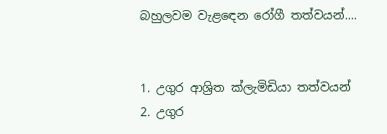බහුලවම වැළඳෙන රෝගී තත්වයන්....


1. උගුර ආශ්‍රිත ක්ලැමිඩියා තත්වයන්
2. උගුර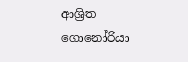ආශ්‍රිත ගොනෝරියා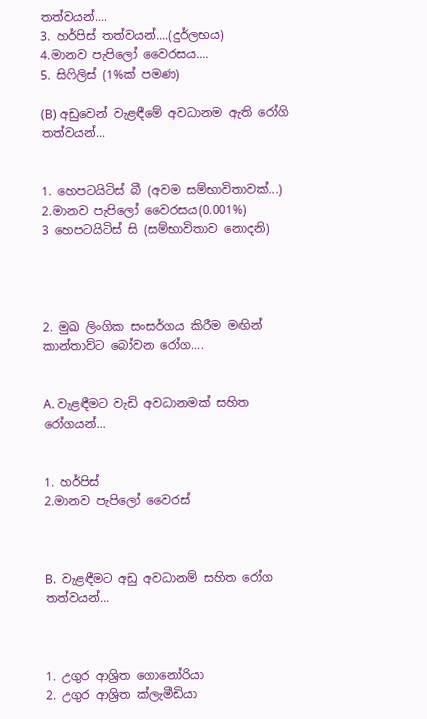තත්වයන්....
3. හර්පිස් තත්වයන්....(දුර්ලභය)
4.මානව පැපිලෝ වෛරසය....
5. සිෆිලිස් (1%ක් පමණ)

(B) අඩුවෙන් වැළඳීමේ අවධානම ඇති රෝගි තත්වයන්...


1. හෙපටයිටිස් බී (අවම සම්භාවිතාවක්...)
2.මානව පැපිලෝ වෛරසය(0.001%)
3 හෙපටයිටිස් සි (සම්භාවිතාව නොදනි)




2. මුඛ ලිංගික සංසර්ගය කිරීම මඟින් කාන්තාව්ට බෝවන රෝග....


A. වැළඳීමට වැඩි අවධානමක් සහිත රෝගයන්...


1. හර්පිස්
2.මානව පැපිලෝ වෛරස්



B.  වැළඳීමට අඩු අවධානම් සහිත රෝග තත්වයන්...



1. උගුර ආශ්‍රිත ගොනෝරියා
2. උගුර ආශ්‍රිත ක්ලැමීඩියා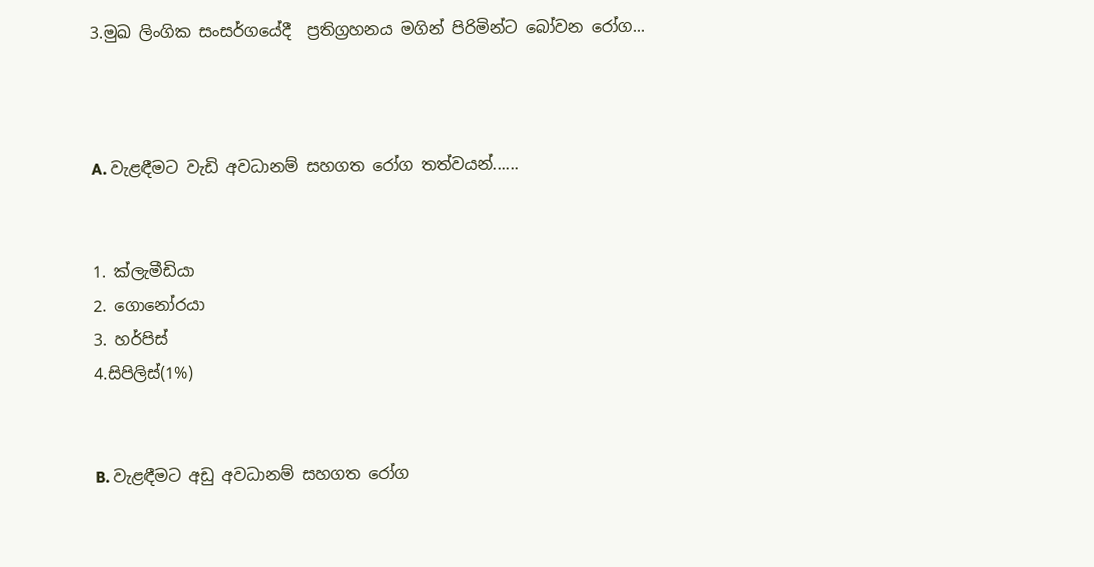3.මුඛ ලිංගික සංසර්ගයේදී  ප්‍රතිග්‍රහනය මගින් පිරිමින්ට බෝවන රෝග...



A. වැළඳීමට වැඩි අවධානම් සහගත රෝග තත්වයන්......


1. ක්ලැමීඩියා
2. ගොනෝරයා
3. හර්පිස්
4.සිපිලිස්(1%)


B. වැළඳීමට අඩු අවධානම් සහගත රෝග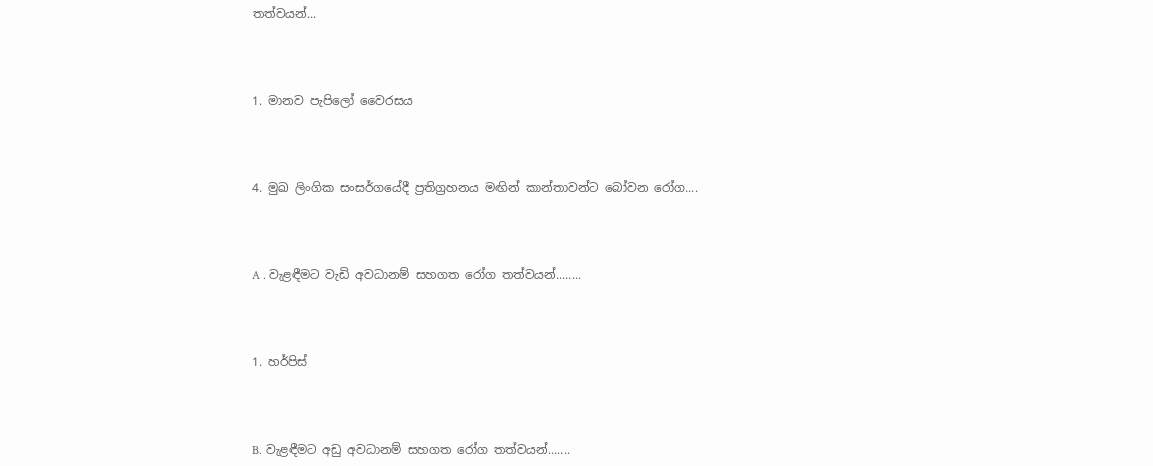තත්වයන්...



1. මානව පැපිලෝ වෛරසය



4. මුඛ ලිංගික සංසර්ගයේදී ප්‍රතිග්‍රහනය මඟින් කාන්තාවන්ට බෝවන රෝග....



A . වැළඳීමට වැඩි අවධානම් සහගත රෝග තත්වයන්........



1. හර්පිස්



B. වැළඳීමට අඩු අවධානම් සහගත රෝග තත්වයන්.......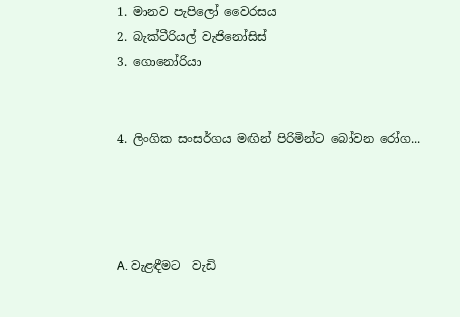1. මානව පැපිලෝ වෛරසය
2. බැක්ටීරියල් වැජිනෝසිස්
3. ගොනෝරියා


4. ලිංගික සංසර්ගය මඟින් පිරිමින්ට බෝවන රෝග...




A. වැළඳීමට  වැඩි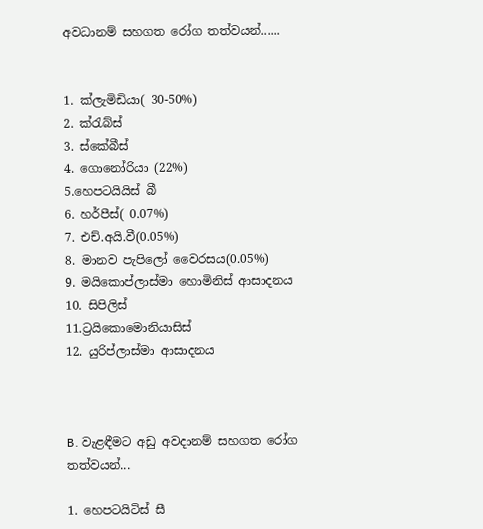අවධානම් සහගත රෝග තත්වයන්......


1. ක්ලැමිඩියා( 30-50%)
2. ක්රැබ්ස්
3. ස්කේබීස්
4. ගොනෝරියා (22%)
5.හෙපටයියිස් බී
6. හර්පීස්( 0.07%)
7. එච්.අයි.වී(0.05%)
8. මානව පැපිලෝ වෛරසය(0.05%)
9. මයිකොප්ලාස්මා හොමිනිස් ආසාදනය
10. සිපිලිස්
11.ට්‍රයිකොමොනියාසිස්
12. යුරිප්ලාස්මා ආසාදනය



B. වැළඳීමට අඩු අවදානම් සහගත රෝග තත්වයන්...

1. හෙපටයිටිස් සී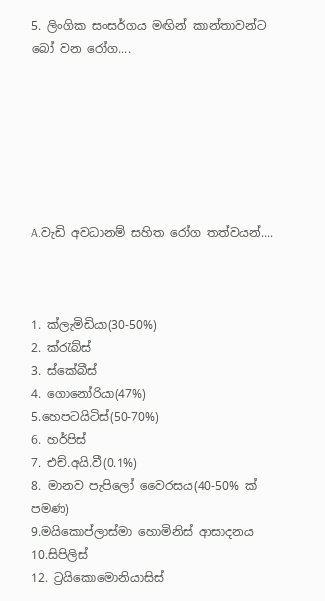5. ලිංගික සංසර්ගය මඟින් කාන්තාවන්ට බෝ වන රෝග....







A.වැඩි අවධානම් සහිත රෝග තත්වයන්....



1. ක්ලැමිඩියා(30-50%)
2. ක්රැබ්ස්
3. ස්කේබීස්
4. ගොනෝරියා(47%)
5.හෙපටයිටිස්(50-70%)
6. හර්පිස්
7. එච්.අයි.වී(0.1%)
8. මානව පැපිලෝ වෛරසය(40-50% ක් පමණ)
9.මයිකොප්ලාස්මා හොමිනිස් ආසාදනය
10.සිපිලිස්
12. ට්‍රයිකොමොනියාසිස්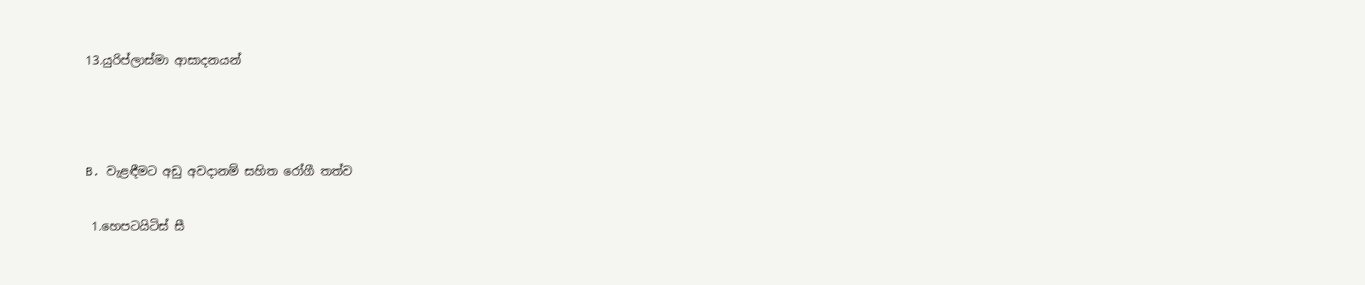13.යුරිප්ලාස්මා ආසාදනයන්



B. වැළඳීමට අඩු අවදානම් සහිත රෝගී තත්ව

 1.හෙපටයිටිස් සී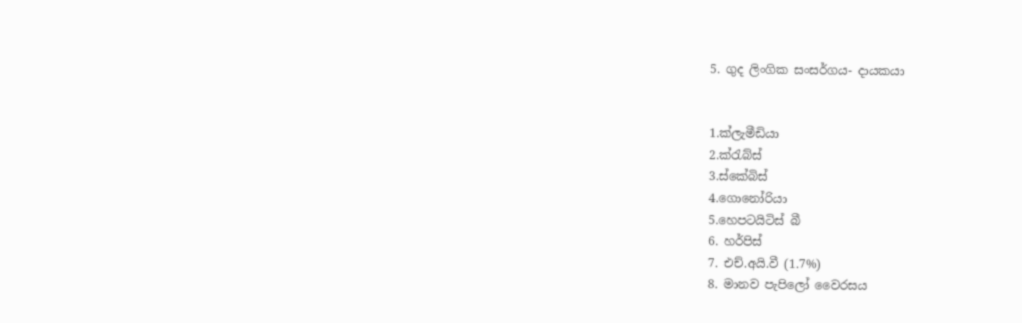5. ගුද ලිංගික සංසර්ගය- දායකයා


1.ක්ලැමීඩියා
2.ක්රැබ්ස්
3.ස්කේබිස්
4.ගොනෝරියා
5.හෙපටයිටිස් බී
6. හර්පිස්
7. එච්.අයි.වී (1.7%)
8. මානව පැපිලෝ වෛරසය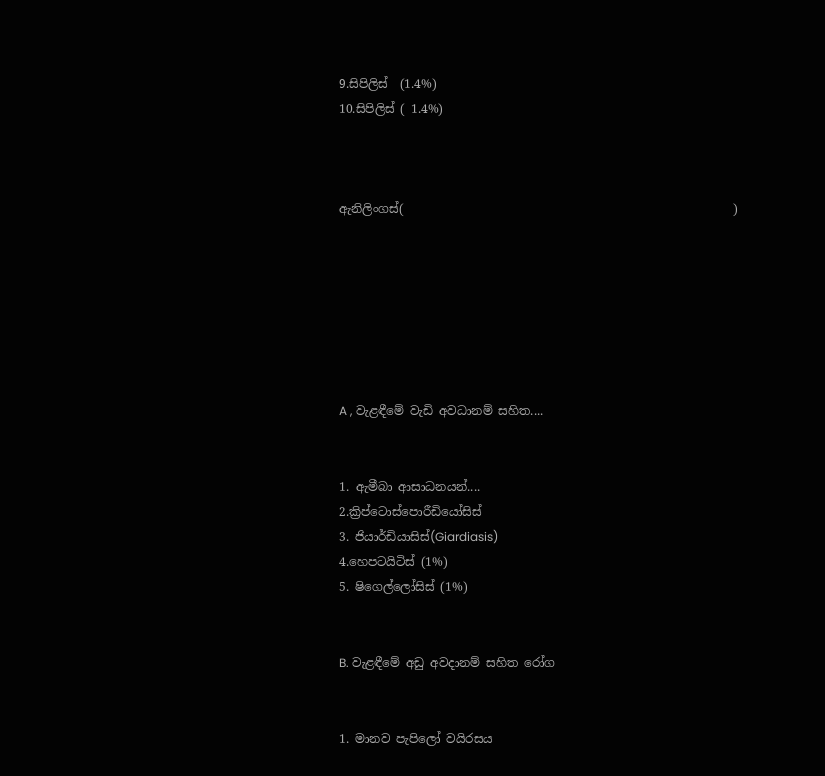9.සිපිලිස්  (1.4%)
10.සිපිලිස් ( 1.4%)



ඇනිලිංගස්(                                                       )







A , වැළඳීමේ වැඩි අවධානම් සහිත....


1. ඇමීබා ආසාධනයන්....
2.ක්‍රිප්ටොස්පොරීඩියෝසිස්
3. ජියාර්ඩියාසිස්(Giardiasis)
4.හෙපටයිටිස් (1%)
5. ෂිගෙල්ලෝසිස් (1%)


B. වැළඳීමේ අඩු අවදානම් සහිත රෝග


1. මානව පැපිලෝ වයිරසය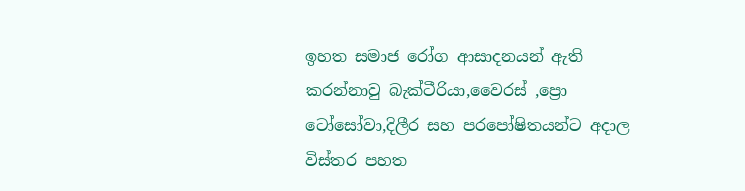ඉහත සමාජ රෝග ආසාදනයන් ඇති කරන්නාවු බැක්ටීරියා,වෛරස් ,ප්‍රො ටෝසෝවා,දිලීර සහ පරපෝෂිතයන්ට අදාල විස්තර පහත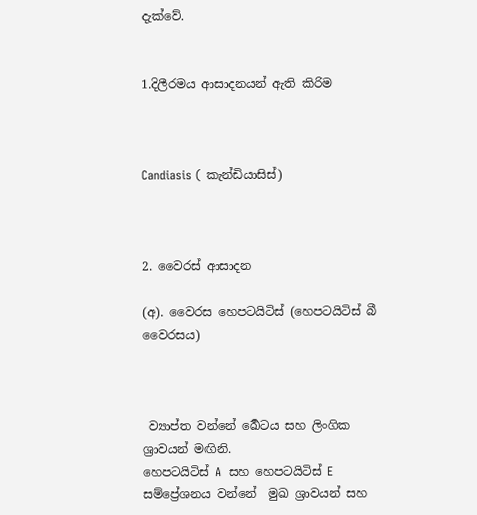දැක්වේ.


1.දිලීරමය ආසාදනයන් ඇති කිරිම



Candiasis ( කැන්ඩියාසිස්)



2. වෛරස් ආසාදන

(අ). වෛරස හෙපටයිටිස් (හෙපටයිටිස් බී වෛරසය)



 ව්‍යාප්ත වන්නේ ර්‍ඛෙටය සහ ලිංගික ශ්‍රාවයන් මඟිනි.
හෙපටයිටිස් A  සහ හෙපටයිටිස් E සම්ප්‍රේශනය වන්නේ  මුඛ ශ්‍රාවයන් සහ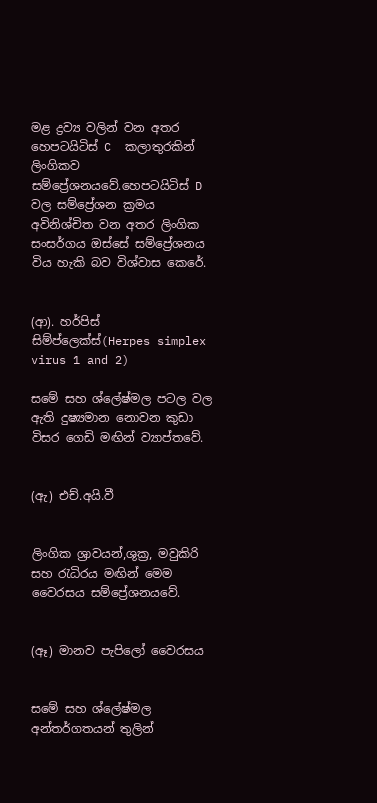මළ ද්‍රව්‍ය වලින් වන අතර හෙපටයිටිස් C  කලාතුරකින් ලිංගිකව සම්ප්‍රේශනයවේ.හෙපටයිටිස් D වල සම්ප්‍රේශන ක්‍රමය අවිනිශ්චිත වන අතර ලිංගික සංසර්ගය ඔස්සේ සම්ප්‍රේශනය විය හැකි බව විශ්වාස කෙරේ.


(ආ). හර්පිස් සිම්ප්ලෙක්ස්(Herpes simplex virus 1 and 2)

සමේ සහ ශ්ලේෂ්මල පටල වල ඇති දුෂ්‍යමාන නොවන කුඩා විසර ගෙඩි මඟින් ව්‍යාප්තවේ.


(ඇ) එච්.අයි.වී


ලිංගික ශ්‍රාවයන්,ශුක්‍ර, මවුකිරි සහ රැධිරය මඟින් මෙම වෛරසය සම්ප්‍රේශනයවේ.


(ඈ) මානව පැපිලෝ වෛරසය


සමේ සහ ශ්ලේෂ්මල අන්තර්ගතයන් තුලින්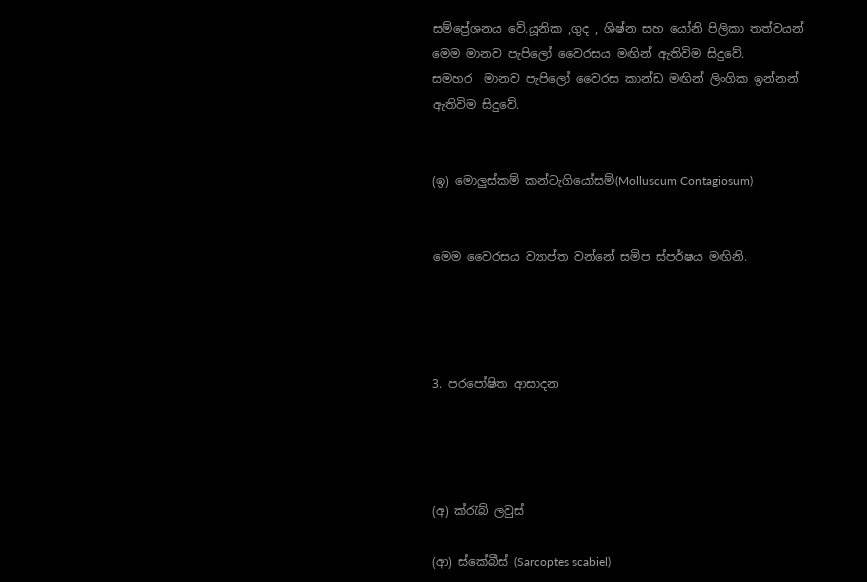සම්ප්‍රේශනය වේ.යූනික ,ගුද , ශිෂ්න සහ යෝනි පිලිකා තත්වයන් මෙම මානව පැපිලෝ වෛරසය මඟින් ඇතිවිම සිදුවේ.
සමහර  මානව පැපිලෝ වෛරස කාන්ඩ මඟින් ලිංගික ඉන්නන් ඇතිවිම සිදුවේ.


(ඉ) මොලුස්කම් කන්ටැගියෝසම්(Molluscum Contagiosum)


මෙම වෛරසය ව්‍යාප්ත වන්නේ සමිප ස්පර්ෂය මඟිනි.




3. පරපෝෂිත ආසාදන




(අ) ක්රැබ් ලවුස්

(ආ) ස්කේබීස් (Sarcoptes scabiel)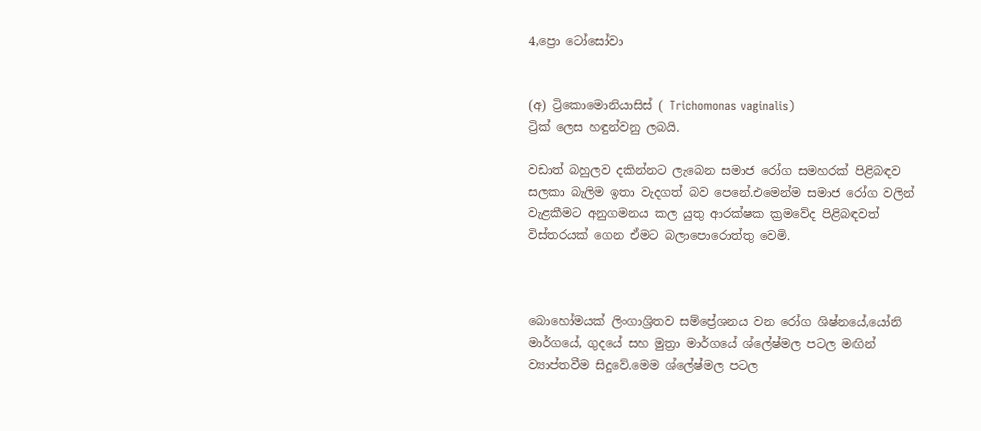4,ප්‍රො ටෝසෝවා


(අ) ට්‍රිකොමොනියාසිස් ( Trichomonas vaginalis)
ට්‍රික් ලෙස හඳුන්වනු ලබයි.

වඩාත් බහුලව දකින්නට ලැබෙන සමාජ රෝග සමහරක් පිළිබඳව සලකා බැලිම ඉතා වැදගත් බව පෙනේ.එමෙන්ම සමාජ රෝග වලින් වැළකීමට අනුගමනය කල යුතු ආරක්ෂක ක්‍රමවේද පිළිබඳවත් විස්තරයක් ගෙන ඒමට බලාපොරොත්තු වෙමි.



බොහෝමයක් ලිංගාශ්‍රිතව සම්ප්‍රේශනය වන රෝග ශිෂ්නයේ,යෝනි මාර්ගයේ, ගුදයේ සහ මුත්‍රා මාර්ගයේ ශ්ලේෂ්මල පටල මඟින් ව්‍යාප්තවීම සිදුවේ.මෙම ශ්ලේෂ්මල පටල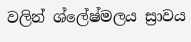වලින් ශ්ලේෂ්මලය ස්‍රාවය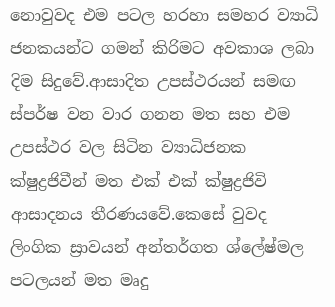නොවුවද එම පටල හරහා සමහර ව්‍යාධි ජනකයන්ට ගමන් කිරිමට අවකාශ ලබා දිම සිදුවේ.ආසාදිත උපස්ථරයන් සමඟ ස්පර්ෂ වන වාර ගනන මත සහ එම උපස්ථර වල සිටින ව්‍යාධිජනක ක්ෂුද්‍රජිවීන් මත එක් එක් ක්ෂුද්‍රජිවි ආසාදනය තීරණයවේ.කෙසේ වුවද ලිංගික ස්‍රාවයන් අන්තර්ගත ශ්ලේෂ්මල පටලයන් මත මෘදු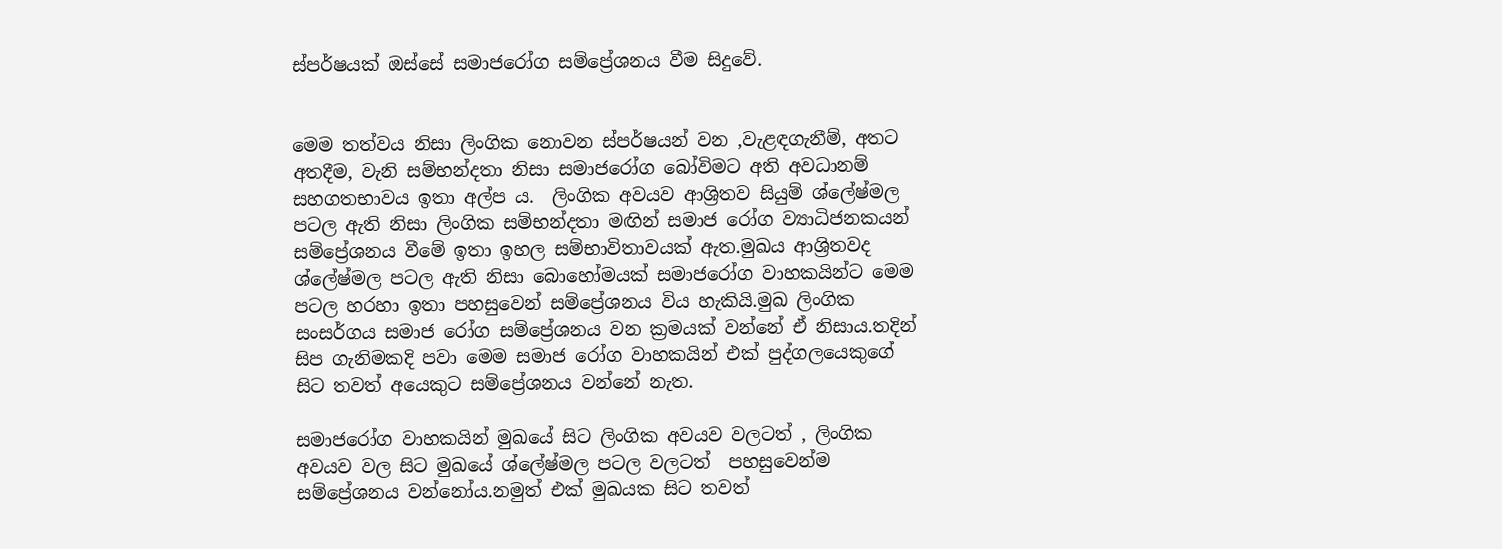ස්පර්ෂයක් ඔස්සේ සමාජරෝග සම්ප්‍රේශනය වීම සිදුවේ.


මෙම තත්වය නිසා ලිංගික නොවන ස්පර්ෂයන් වන ,වැළඳගැනීම්, අතට අතදීම, වැනි සම්භන්දතා නිසා සමාජරෝග බෝවිමට අති අවධානම් සහගතභාවය ඉතා අල්ප ය.  ලිංගික අවයව ආශ්‍රිතව සියුම් ශ්ලේෂ්මල පටල ඇති නිසා ලිංගික සම්භන්දතා මඟින් සමාජ රෝග ව්‍යාධිජනකයන් සම්ප්‍රේශනය වීමේ ඉතා ඉහල සම්භාවිතාවයක් ඇත.මුඛය ආශ්‍රිතවද ශ්ලේෂ්මල පටල ඇති නිසා බොහෝමයක් සමාජරෝග වාහකයින්ට මෙම පටල හරහා ඉතා පහසුවෙන් සම්ප්‍රේශනය විය හැකියි.මුඛ ලිංගික සංසර්ගය සමාජ රෝග සම්ප්‍රේශනය වන ක්‍රමයක් වන්නේ ඒ නිසාය.තදින් සිප ගැනිමකදි පවා මෙම සමාජ රෝග වාහකයින් එක් පුද්ගලයෙකුගේ සිට තවත් අයෙකුට සම්ප්‍රේශනය වන්නේ නැත.

සමාජරෝග වාහකයින් මුඛයේ සිට ලිංගික අවයව වලටත් , ලිංගික අවයව වල සිට මුඛයේ ශ්ලේෂ්මල පටල වලටත්  පහසුවෙන්ම සම්ප්‍රේශනය වන්නෝය.නමුත් එක් මුඛයක සිට තවත්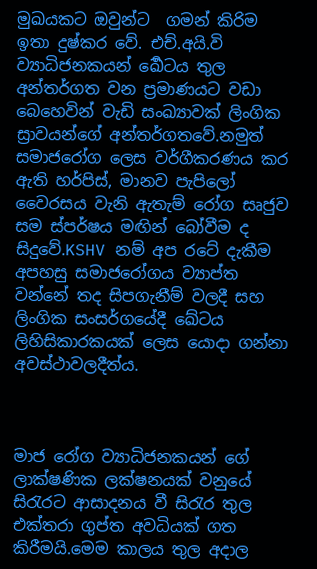මුඛයකට ඔවුන්ට  ගමන් කිරිම ඉතා දුෂ්කර වේ. එච්.අයි.වි ව්‍යාධිජනකයන් ර්‍ඛෙටය තුල අන්තර්ගත වන ප්‍රමාණයට වඩා  බෙහෙවින් වැඩි සංඛ්‍යාවක් ලිංගික ස්‍රාවයන්ගේ අන්තර්ගතවේ.නමුත් සමාජරෝග ලෙස වර්ගීකරණය කර ඇති හර්පිස්, මානව පැපිලෝ වෛරසය වැනි ඇතැම් රෝග සෘජුව සම ස්පර්ෂය මඟින් බෝවීම ද සිදුවේ.KSHV නම් අප රටේ දැකීම අපහසු සමාජරෝගය ව්‍යාප්ත වන්නේ තද සිපගැනීම් වලදී සහ ලිංගික සංසර්ගයේදී ඛේටය ලිහිසිකාරකයක් ලෙස යොදා ගන්නා අවස්ථාවලදීත්ය.



මාජ රෝග ව්‍යාධිජනකයන් ගේ ලාක්ෂණික ලක්ෂනයක් වනුයේ සිරැරට ආසාදනය වී සිරැර තුල එක්තරා ගුප්ත අවධියක් ගත කිරීමයි.මෙම කාලය තුල අදාල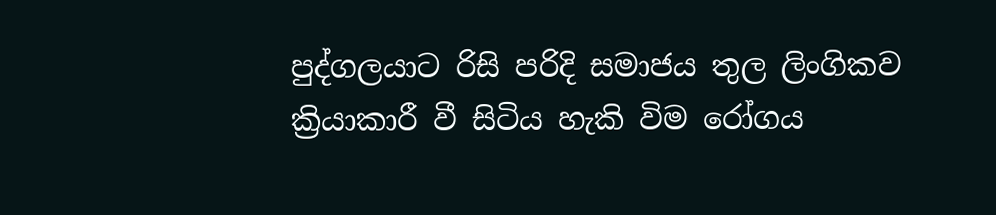පුද්ගලයාට රිසි පරිදි සමාජය තුල ලිංගිකව ක්‍රියාකාරී වී සිටිය හැකි විම රෝගය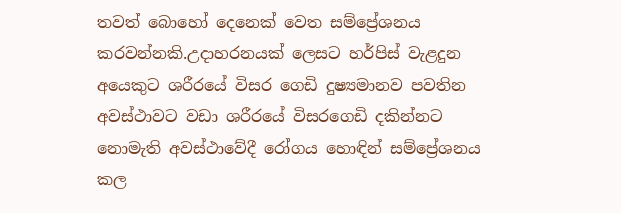තවත් බොහෝ දෙනෙක් වෙත සම්ප්‍රේශනය කරවන්නකි.උදාහරනයක් ලෙසට හර්පිස් වැළදුන අයෙකුට ශරීරයේ විසර ගෙඩි දුෂ්‍යමානව පවතින අවස්ථාවට වඩා ශරීරයේ විසරගෙඩි දකින්නට නොමැති අවස්ථාවේදී රෝගය හොඳින් සම්ප්‍රේශනය කල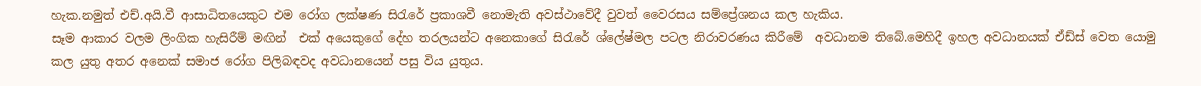හැක.නමුත් එච්.අයි.වී ආසාධිතයෙකුට එම රෝග ලක්ෂණ සිරැරේ ප්‍රකාශවී නොමැති අවස්ථාවේදී වුවත් වෛරසය සම්ප්‍රේශනය කල හැකිය.
සෑම ආකාර වලම ලිංගික හැසිරීම් මඟින්  එක් අයෙකුගේ දේහ තරලයන්ට අනෙකාගේ සිරැරේ ශ්ලේෂ්මල පටල නිරාවරණය කිරීමේ  අවධානම තිබේ.මෙහිදී ඉහල අවධානයක් ඒඩ්ස් වෙත යොමු කල යුතු අතර අනෙක් සමාජ රෝග පිලිබඳවද අවධානයෙන් පසු විය යුතුය.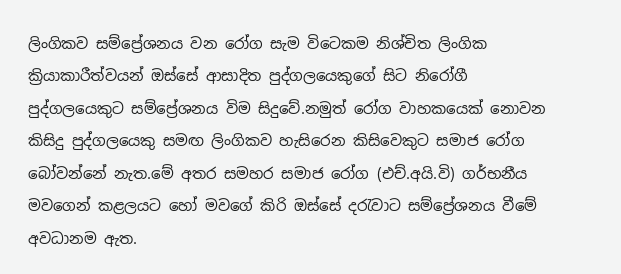ලිංගිකව සම්ප්‍රේශනය වන රෝග සැම විටෙකම නිශ්චිත ලිංගික ක්‍රියාකාරීත්වයන් ඔස්සේ ආසාදිත පුද්ගලයෙකුගේ සිට නිරෝගී පුද්ගලයෙකුට සම්ප්‍රේශනය විම සිදුවේ.නමුත් රෝග වාහකයෙක් නොවන කිසිදු පුද්ගලයෙකු සමඟ ලිංගිකව හැසිරෙන කිසිවෙකුට සමාජ රෝග බෝවන්නේ නැත.මේ අතර සමහර සමාජ රෝග (එච්.අයි.වි) ගර්භනීය මවගෙන් කළලයට හෝ මවගේ කිරි ඔස්සේ දරැවාට සම්ප්‍රේශනය වීමේ අවධානම ඇත.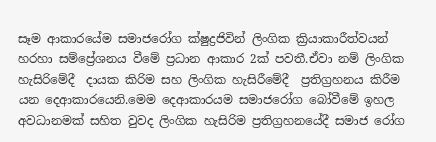සෑම ආකාරයේම සමාජරෝග ක්ෂුද්‍රජිවින් ලිංගික ක්‍රියාකාරීත්වයන් හරහා සම්ප්‍රේශනය වීමේ ප්‍රධාන ආකාර 2ක් පවතී.ඒවා නම් ලිංගික හැසිරිමේදී  දායක කිරිම සහ ලිංගික හැසිරීමේදී  ප්‍රතිග්‍රහනය කිරීම යන දෙආකාරයෙනි.මෙම දෙආකාරයම සමාජරෝග බෝවීමේ ඉහල අවධානමක් සහිත වුවද ලිංගික හැසිරිම ප්‍රතිග්‍රහනයේදී සමාජ රෝග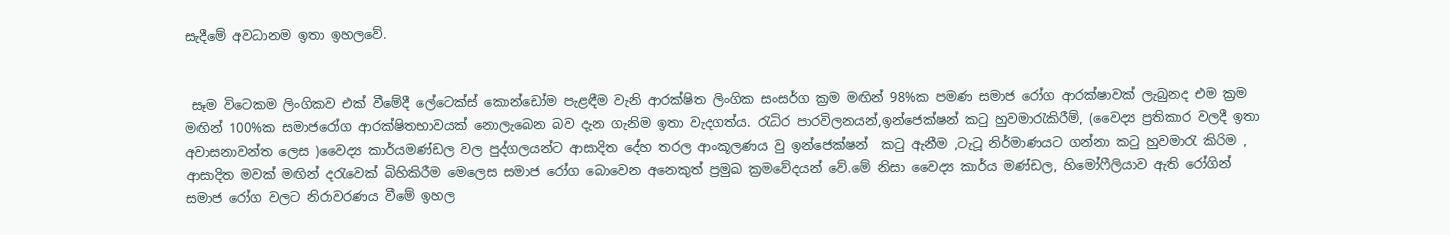සැදීමේ අවධානම ඉතා ඉහලවේ.


 සෑම විටෙකම ලිංගිකව එක් වීමේදී ලේටෙක්ස් කොන්ඩෝම පැළඳීම වැනි ආරක්ෂිත ලිංගික සංසර්ග ක්‍රම මඟින් 98%ක පමණ සමාජ රෝග ආරක්ෂාවක් ලැබුනද එම ක්‍රම මඟින් 100%ක සමාජරෝග ආරක්ෂිතභාවයක් නොලැබෙන බව දැන ගැනිම ඉතා වැදගත්ය. රැධිර පාරවිලනයන්,ඉන්ජෙක්ෂන් කටු හුවමාරැකිරීම්, (වෛද්‍ය ප්‍රතිකාර වලදී ඉතා අවාසනාවන්ත ලෙස )වෛද්‍ය කාර්යමණ්ඩල වල පුද්ගලයන්ට ආසාදිත දේහ තරල ආංකූලණය වු ඉන්ජෙක්ෂන්  කටු ඇනීම ,ටැටූ නිර්මාණයට ගන්නා කටු හුවමාරැ කිරිම , ආසාදිත මවක් මඟින් දරැවෙක් බිහිකිරීම මෙලෙස සමාජ රෝග බොවෙන අනෙකුත් ප්‍රමුඛ ක්‍රමවේදයන් වේ.මේ නිසා වෛද්‍ය කාර්ය මණ්ඩල, හිමෝෆීලියාව ඇති රෝගින් සමාජ රෝග වලට නිරාවරණය වීමේ ඉහල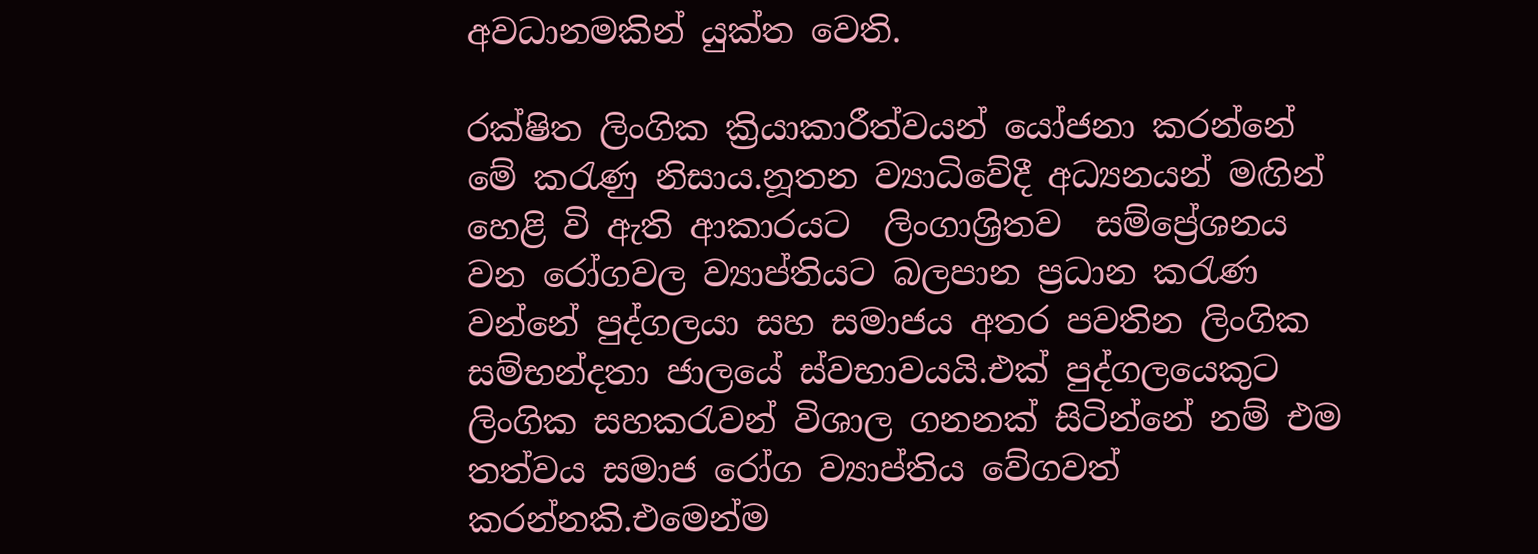අවධානමකින් යුක්ත වෙති.

රක්ෂිත ලිංගික ක්‍රියාකාරීත්වයන් යෝජනා කරන්නේ මේ කරැණු නිසාය.නූතන ව්‍යාධිවේදී අධ්‍යනයන් මඟින් හෙළි වි ඇති ආකාරයට  ලිංගාශ්‍රිතව  සම්ප්‍රේශනය වන රෝගවල ව්‍යාප්තියට බලපාන ප්‍රධාන කරැණ වන්නේ පුද්ගලයා සහ සමාජය අතර පවතින ලිංගික සම්භන්දතා ජාලයේ ස්වභාවයයි.එක් පුද්ගලයෙකුට ලිංගික සහකරැවන් විශාල ගනනක් සිටින්නේ නම් එම තත්වය සමාජ රෝග ව්‍යාප්තිය වේගවත් කරන්නකි.එමෙන්ම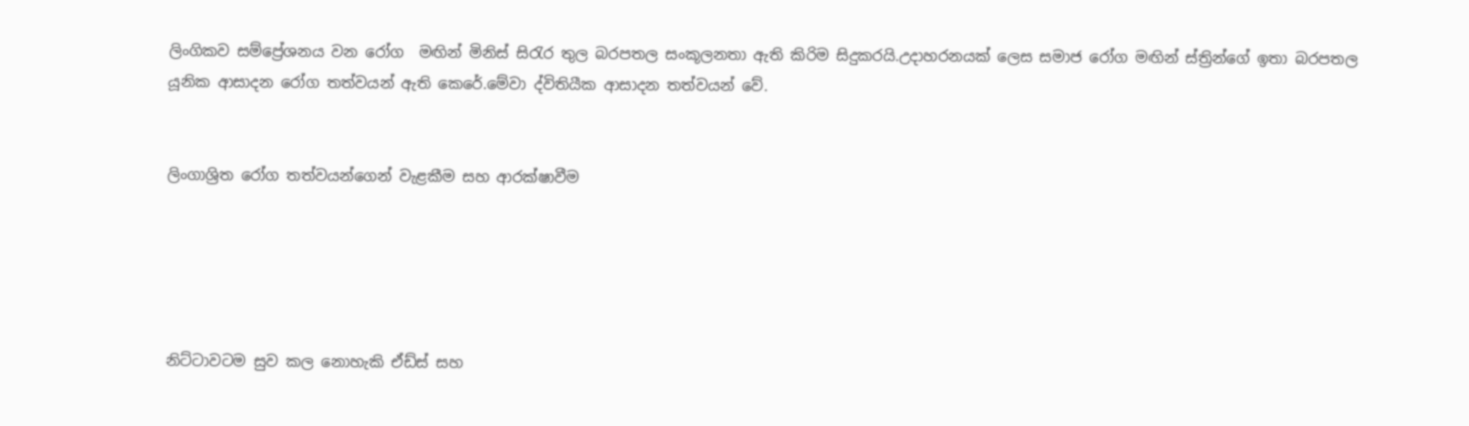ලිංගිකව සම්ප්‍රේශනය වන රෝග  මඟින් මිනිස් සිරැර තුල බරපතල සංකූලනතා ඇති කිරිම සිදුකරයි.උදාහරනයක් ලෙස සමාජ රෝග මඟින් ස්ත්‍රින්ගේ ඉතා බරපතල යූනික ආසාදන රෝග තත්වයන් ඇති කෙරේ.මේවා ද්විතියීක ආසාදන තත්වයන් වේ.


ලිංගාශ්‍රිත රෝග තත්වයන්ගෙන් වැළකීම සහ ආරක්ෂාවීම





නිට්ටාවටම සුව කල නොහැකි ඒඩ්ස් සහ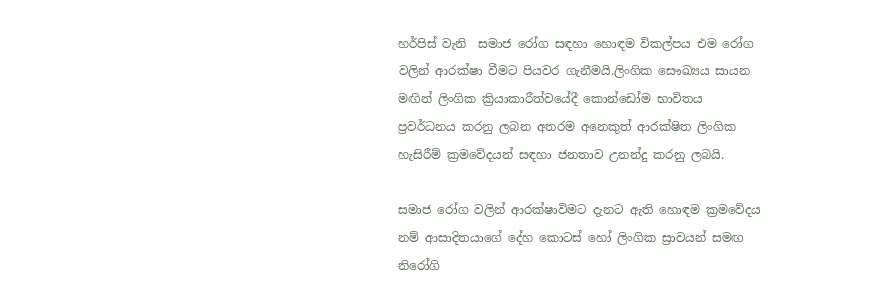හර්පිස් වැනි  සමාජ රෝග සඳහා හොඳම විකල්පය එම රෝග වලින් ආරක්ෂා වීමට පියවර ගැනීමයි.ලිංගික සෞඛ්‍යය සායන මඟින් ලිංගික ක්‍රියාකාරීත්වයේදී කොන්ඩෝම භාවිතය  ප්‍රවර්ධනය කරනු ලබන අතරම අනෙකුත් ආරක්ෂිත ලිංගික හැසිරීම් ක්‍රමවේදයන් සඳහා ජනතාව උනන්දු කරනු ලබයි.

සමාජ රෝග වලින් ආරක්ෂාවිමට දැනට ඇති හොඳම ක්‍රමවේදය නම් ආසාදිතයාගේ දේහ කොටස් හෝ ලිංගික ස්‍රාවයන් සමඟ නිරෝගි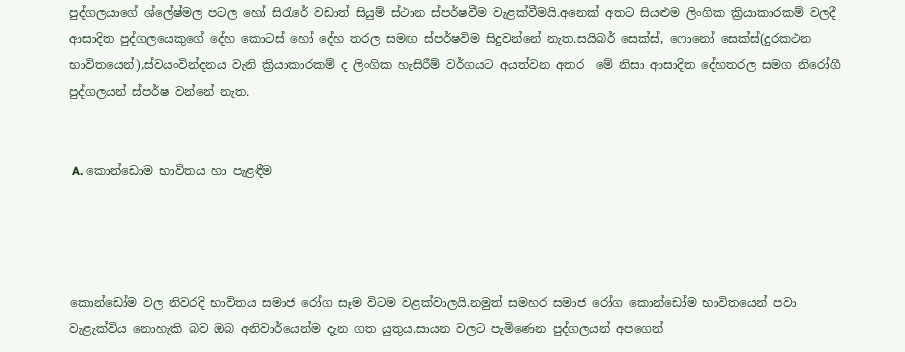පුද්ගලයාගේ ශ්ලේෂ්මල පටල හෝ සිරැරේ වඩාත් සියුම් ස්ථාන ස්පර්ෂවීම වැළක්වීමයි.අනෙක් අතට සියළුම ලිංගික ක්‍රියාකාරකම් වලදී ආසාදිත පුද්ගලයෙකුගේ දේහ කොටස් හෝ දේහ තරල සමඟ ස්පර්ෂවිම සිදුවන්නේ නැත.සයිබර් සෙක්ස්, ෆොනෝ සෙක්ස්(දුරකථන භාවිතයෙන්),ස්වයංවින්දනය වැනි ක්‍රියාකාරකම් ද ලිංගික හැසිරීම් වර්ගයට අයත්වන අතර  මේ නිසා ආසාදිත දේහතරල සමග නිරෝගී පුද්ගලයන් ස්පර්ෂ වන්නේ නැත.


 A. කොන්ඩොම භාවිතය හා පැළඳීම




කොන්ඩෝම වල නිවරදි භාවිතය සමාජ රෝග සෑම විටම වළක්වාලයි.නමුත් සමහර සමාජ රෝග කොන්ඩෝම භාවිතයෙන් පවා වැළැක්විය නොහැකි බව ඔබ අනිවාර්යෙන්ම දැන ගත යුතුය.සායන වලට පැමිණෙන පුද්ගලයන් අපගෙන්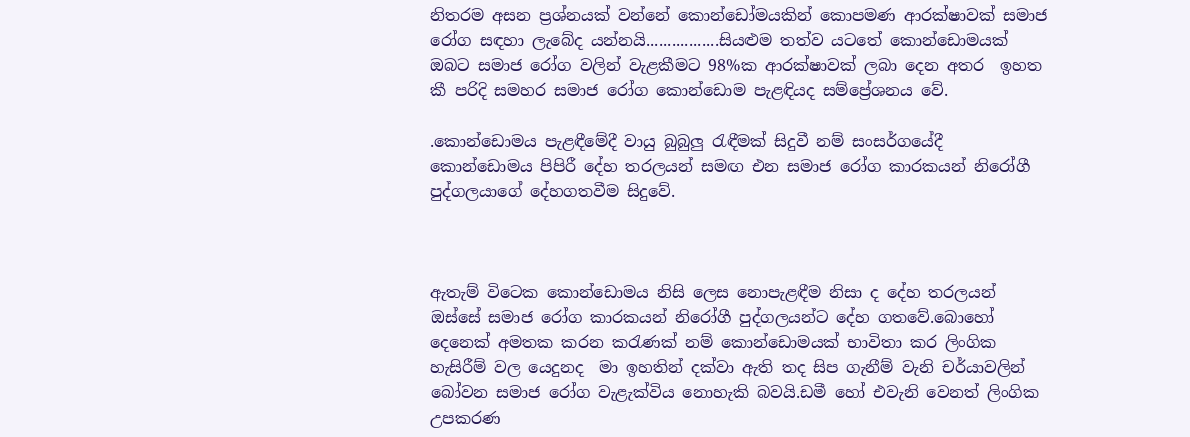නිතරම අසන ප්‍රශ්නයක් වන්නේ කොන්ඩෝමයකින් කොපමණ ආරක්ෂාවක් සමාජ රෝග සඳහා ලැබේද යන්නයි.................සියළුම තත්ව යටතේ කොන්ඩොමයක්  ඔබට සමාජ රෝග වලින් වැළකීමට 98%ක ආරක්ෂාවක් ලබා දෙන අතර  ඉහත කී පරිදි සමහර සමාජ රෝග කොන්ඩොම පැළඳියද සම්ප්‍රේශනය වේ.

.කොන්ඩොමය පැළඳීමේදී වායු බුබුලු රැඳීමක් සිදුවී නම් සංසර්ගයේදී කොන්ඩොමය පිපිරී දේහ තරලයන් සමඟ එන සමාජ රෝග කාරකයන් නිරෝගී පුද්ගලයාගේ දේහගතවීම සිදුවේ.



ඇතැම් විටෙක කොන්ඩොමය නිසි ලෙස නොපැළඳීම නිසා ද දේහ තරලයන් ඔස්සේ සමාජ රෝග කාරකයන් නිරෝගී පුද්ගලයන්ට දේහ ගතවේ.බොහෝ දෙනෙක් අමතක කරන කරැණක් නම් කොන්ඩොමයක් භාවිතා කර ලිංගික හැසිරීම් වල යෙදුනද  මා ඉහතින් දක්වා ඇති තද සිප ගැනීම් වැනි චර්යාවලින් බෝවන සමාජ රෝග වැළැක්විය නොහැකි බවයි.ඩමී හෝ එවැනි වෙනත් ලිංගික උපකරණ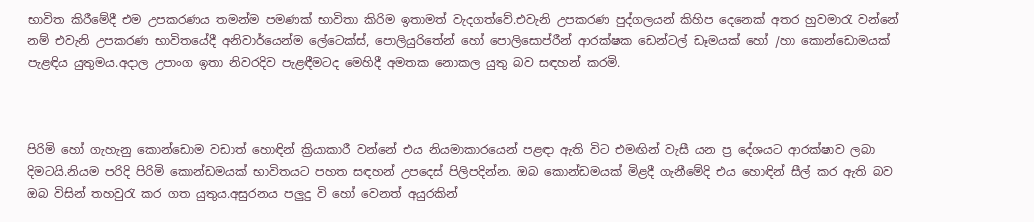භාවිත කිරීමේදී එම උපකරණය තමන්ම පමණක් භාවිතා කිරිම ඉතාමත් වැදගත්වේ.එවැනි උපකරණ පුද්ගලයන් කිහිප දෙනෙක් අතර හුවමාරැ වන්නේ නම් එවැනි උපකරණ භාවිතයේදී අනිවාර්යෙන්ම ලේටෙක්ස්, පොලියුරිතේන් හෝ පොලිසොප්රීන් ආරක්ෂක ඩෙන්ටල් ඩෑමයක් හෝ /හා කොන්ඩොමයක් පැළඳිය යුතුමය.අදාල උපාංග ඉතා නිවරදිව පැළඳීමටද මෙහිදී අමතක නොකල යුතු බව සඳහන් කරමි.



පිරිමි හෝ ගැහැනු කොන්ඩොම වඩාත් හොඳින් ක්‍රියාකාරී වන්නේ එය නියමාකාරයෙන් පළඳා ඇති විට එමඟින් වැසී යන ප්‍ර දේශයට ආරක්ෂාව ලබා දිමටයි.නියම පරිදි පිරිමි කොන්ඩමයක් භාවිතයට පහත සඳහන් උපදෙස් පිලිපදින්න. ඔබ කොන්ඩමයක් මිළදී ගැනීමේදි එය හොඳින් සීල් කර ඇති බව ඔබ විසින් තහවුරැ කර ගත යුතුය.අසුරනය පලුදු වි හෝ වෙනත් අයුරකින්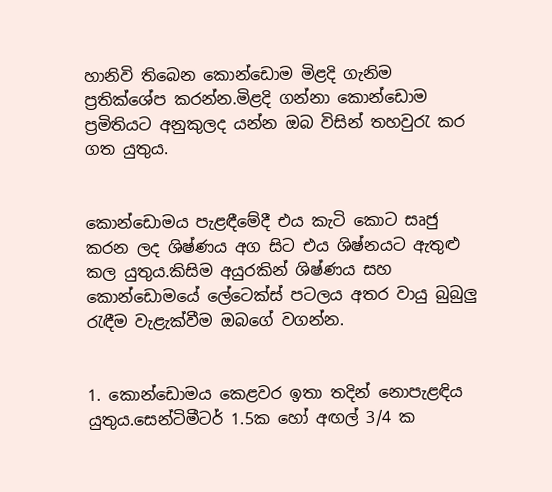හානිවි තිබෙන කොන්ඩොම මිළදි ගැනිම ප්‍රතික්ශේප කරන්න.මිළදි ගන්නා කොන්ඩොම ප්‍රමිතියට අනුකුලද යන්න ඔබ විසින් තහවුරැ කර ගත යුතුය.


කොන්ඩොමය පැළඳීමේදී එය කැටි කොට සෘජු කරන ලද ශිෂ්ණය අග සිට එය ශිෂ්නයට ඇතුළු කල යුතුය.කිසිම අයුරකින් ශිෂ්ණය සහ කොන්ඩොමයේ ලේටෙක්ස් පටලය අතර වායු බුබුලු රැඳීම වැළැක්වීම ඔබගේ වගන්න.


1. කොන්ඩොමය කෙළවර ඉතා තදින් නොපැළඳිය යුතුය.සෙන්ටිමීටර් 1.5ක හෝ අඟල් 3/4 ක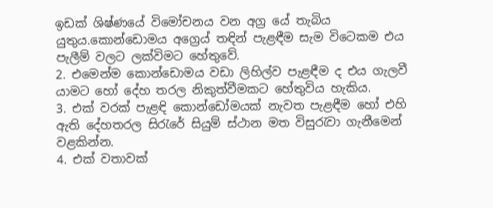ඉඩක් ශිෂ්ණයේ විමෝචනය වන අග්‍ර යේ තැබිය යුතුය.කොන්ඩොමය අග්‍රෙය් තඳින් පැළඳීම සැම විටෙකම එය පැලීම් වලට ලක්විමට හේතුවේ.
2. එමෙන්ම කොන්ඩොමය වඩා ලිහිල්ව පැළඳීම ද එය ගැලවී යාමට හෝ දේහ තරල නිකුත්වීමකට හේතුවිය හැකිය.
3. එක් වරක් පැළඳි කොන්ඩෝමයක් නැවත පැළඳීම හෝ එහි ඇති දේහතරල සිරැරේ සියුම් ස්ථාන මත විසුරැවා ගැනීමෙන් වළකින්න.
4. එක් වතාවක්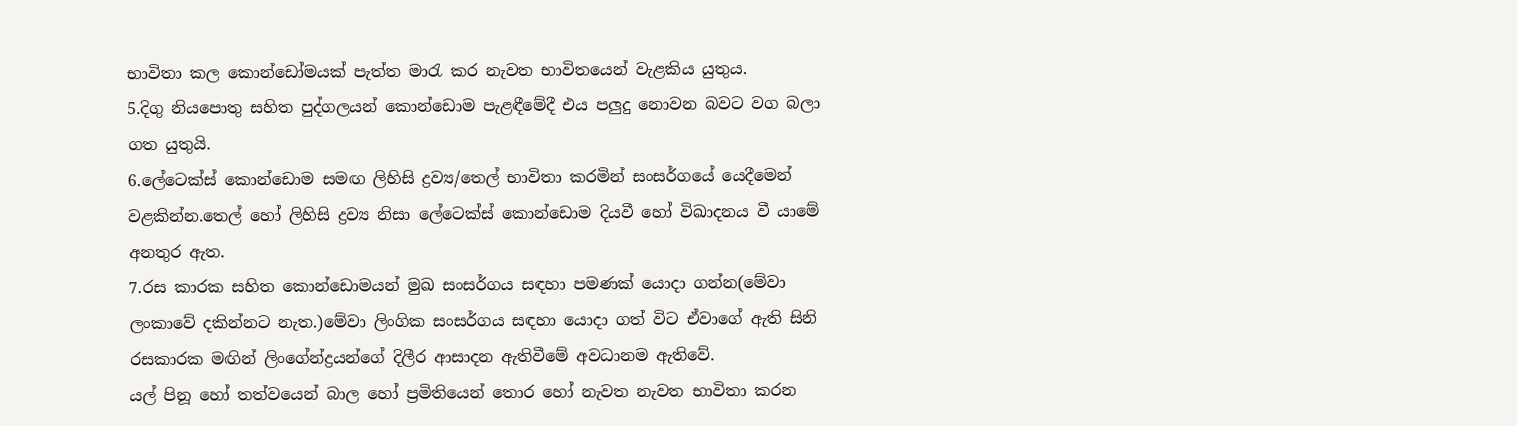භාවිතා කල කොන්ඩෝමයක් පැත්ත මාරැ කර නැවත භාවිතයෙන් වැළකිය යුතුය.
5.දිගු නියපොතු සහිත පුද්ගලයන් කොන්ඩොම පැළඳීමේදී එය පලුදු නොවන බවට වග බලා ගත යුතුයි.
6.ලේටෙක්ස් කොන්ඩොම සමඟ ලිහිසි ද්‍රව්‍ය/තෙල් භාවිතා කරමින් සංසර්ගයේ යෙදීමෙන් වළකින්න.තෙල් හෝ ලිහිසි ද්‍රව්‍ය නිසා ලේටෙක්ස් කොන්ඩොම දියවී හෝ විඛාදනය වී යාමේ අනතුර ඇත.
7.රස කාරක සහිත කොන්ඩොමයන් මුඛ සංසර්ගය සඳහා පමණක් යොදා ගන්න(මේවා ලංකාවේ දකින්නට නැත.)මේවා ලිංගික සංසර්ගය සඳහා යොදා ගත් විට ඒවාගේ ඇති සිනි රසකාරක මඟින් ලිංගේන්ද්‍රයන්ගේ දිලීර ආසාදන ඇතිවීමේ අවධානම ඇතිවේ.
යල් පිනූ හෝ තත්වයෙන් බාල හෝ ප්‍රමිතියෙන් තොර හෝ නැවත නැවත භාවිතා කරන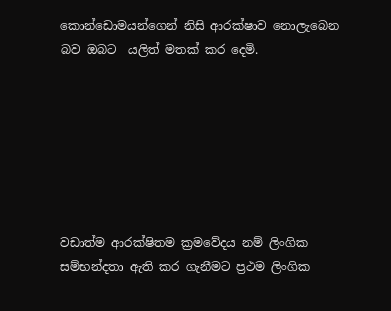කොන්ඩොමයන්ගෙන් නිසි ආරක්ෂාව නොලැබෙන බව ඔබට  යලිත් මතක් කර දෙමි.







වඩාත්ම ආරක්ෂිතම ක්‍රමවේදය නම් ලිංගික සම්භන්දතා ඇති කර ගැනීමට ප්‍රථම ලිංගික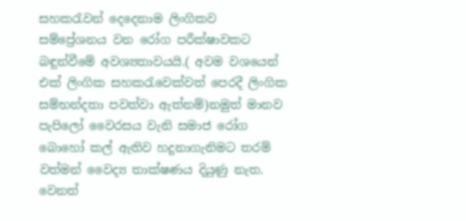සහකරැවන් දෙදෙනාම ලිංගිකව සම්ප්‍රේශනය වන රෝග පරීක්ෂාවකට බඳුන්වීමේ අවශ්‍යතාවයයි.( අවම වශයෙන් එක් ලිංගික සහකරැවෙක්වත් පෙරදී ලිංගික සම්භන්දතා පවත්වා ඇත්නම්)නමුත් මානව පැපිලෝ වෛරසය වැනි සමාජ රෝග  බොහෝ කල් ඇතිව හදුනාගැනිමට තරම් වත්මන් වෛද්‍ය තාක්ෂණය දියුණු නැත.
වෙනත්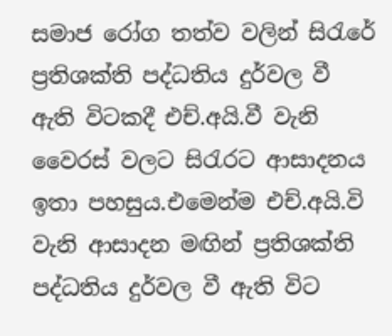සමාජ රෝග තත්ව වලින් සිරැරේ ප්‍රතිශක්ති පද්ධතිය දුර්වල වී ඇති විටකදී එච්.අයි.වී වැනි වෛරස් වලට සිරැරට ආසාදනය ඉතා පහසුය.එමෙන්ම එච්.අයි.වි වැනි ආසාදන මඟින් ප්‍රතිශක්ති පද්ධතිය දුර්වල වී ඇති විට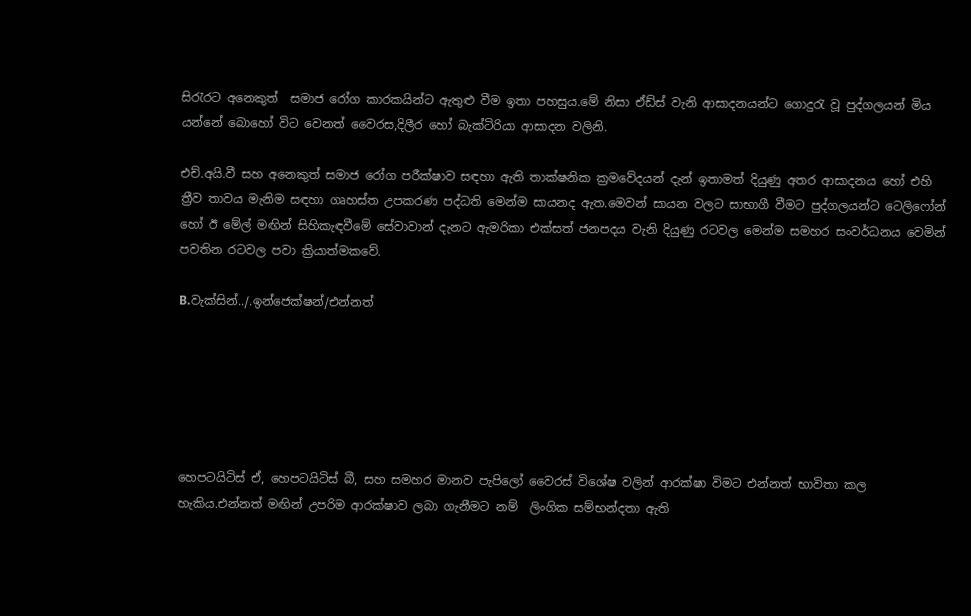සිරැරට අනෙකුත්  සමාජ රෝග කාරකයින්ට ඇතුළු වීම ඉතා පහසුය.මේ නිසා ඒඩ්ස් වැනි ආසාදනයන්ට ගොදුරැ වූ පුද්ගලයන් මිය යන්නේ බොහෝ විට වෙනත් වෛරස,දිලීර හෝ බැක්ටිරියා ආසාදන වලිනි.

එච්.අයි.වී සහ අනෙකුත් සමාජ රෝග පරීක්ෂාව සඳහා ඇති තාක්ෂනික ක්‍රමවේදයන් දැන් ඉතාමත් දියුණු අතර ආසාදනය හෝ එහි ත්‍රීව තාවය මැනිම සඳහා ගෘහස්ත උපකරණ පද්ධති මෙන්ම සායනද ඇත.මෙවන් සායන වලට සාභාගී වීමට පුද්ගලයන්ට ටෙලිෆෝන් හෝ ඊ මේල් මඟින් සිහිකැඳවීමේ සේවාවාන් දැනට ඇමරිකා එක්සත් ජනපදය වැනි දියුණු රටවල මෙන්ම සමහර සංවර්ධනය වෙමින් පවතින රටවල පවා ක්‍රියාත්මකවේ.

B.වැක්සින්../.ඉන්ජෙක්ෂන්/එන්නත්






හෙපටයිටිස් ඒ, හෙපටයිටිස් බී, සහ සමහර මානව පැපිලෝ වෛරස් විශේෂ වලින් ආරක්ෂා විමට එන්නත් භාවිතා කල හැකිය.එන්නත් මඟින් උපරිම ආරක්ෂාව ලබා ගැනීමට නම්  ලිංගික සම්භන්දතා ඇති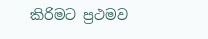කිරිමට ප්‍රථමව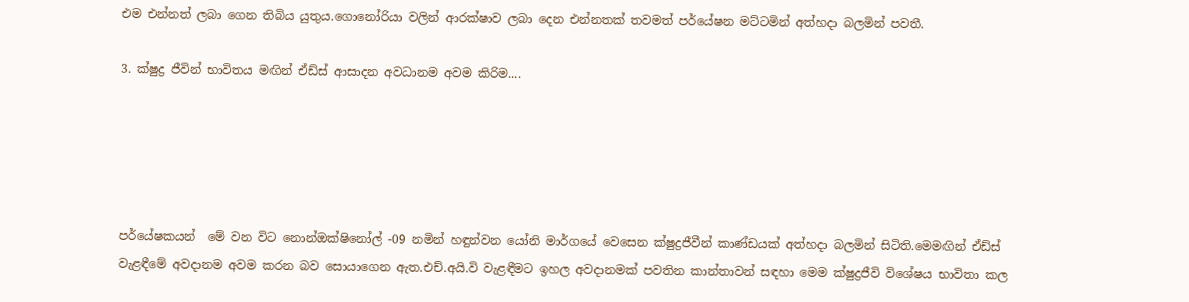එම එන්නත් ලබා ගෙන තිබිය යුතුය.ගොනෝරියා වලින් ආරක්ෂාව ලබා දෙන එන්නතක් තවමත් පර්යේෂන මට්ටමින් අත්හදා බලමින් පවතී.

3. ක්ෂුද්‍ර ජීවින් භාවිතය මඟින් ඒඩ්ස් ආසාදන අවධානම අවම කිරිම....





පර්යේෂකයන්  මේ වන විට නොන්ඔක්ෂිනෝල් -09 නමින් හඳුන්වන යෝනි මාර්ගයේ වෙසෙන ක්ෂුද්‍රජීවීන් කාණ්ඩයක් අත්හදා බලමින් සිටිති.මෙමඟින් ඒඩ්ස් වැළඳීමේ අවදානම අවම කරන බව සොයාගෙන ඇත.එච්.අයි.වි වැළඳීමට ඉහල අවදානමක් පවතින කාන්තාවන් සඳහා මෙම ක්ෂුද්‍රජීවි විශේෂය භාවිතා කල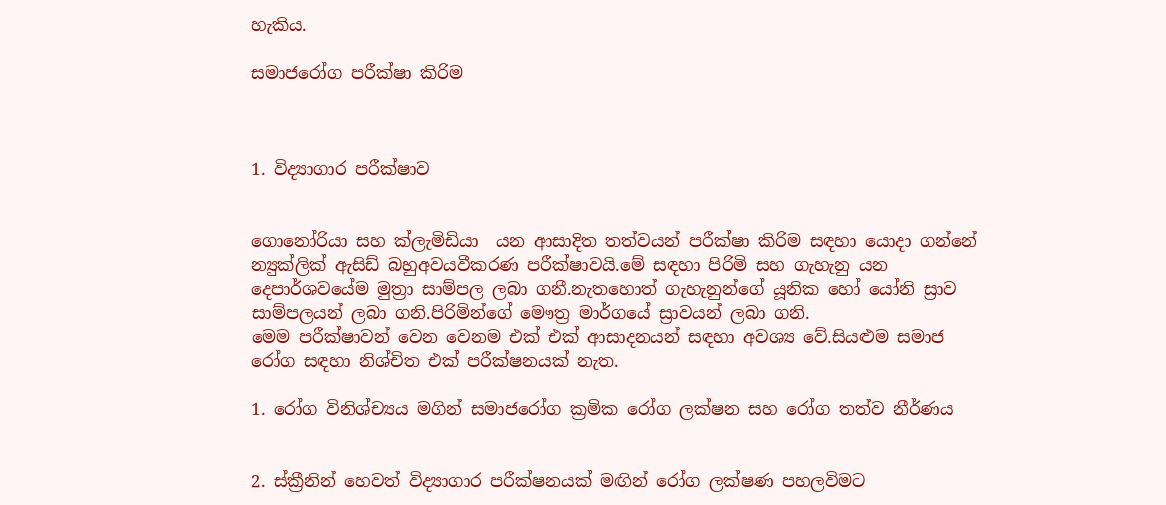හැකිය.

සමාජරෝග පරීක්ෂා කිරිම



1. විද්‍යාගාර පරීක්ෂාව


ගොනෝරියා සහ ක්ලැමිඩියා  යන ආසාදිත තත්වයන් පරීක්ෂා කිරිම සඳහා යොදා ගන්නේ න්‍යුක්ලික් ඇසිඩ් බහුඅවයවීකරණ පරීක්ෂාවයි.මේ සඳහා පිරිමි සහ ගැහැනු යන දෙපාර්ශවයේම මුත්‍රා සාම්පල ලබා ගනී.නැතහොත් ගැහැනුන්ගේ යූනික හෝ යෝනි ස්‍රාව සාම්පලයන් ලබා ගනි.පිරිමින්ගේ මෞත්‍ර මාර්ගයේ ස්‍රාවයන් ලබා ගනි.
මෙම පරීක්ෂාවන් වෙන වෙනම එක් එක් ආසාදනයන් සඳහා අවශ්‍ය වේ.සියළුම සමාජ රෝග සඳහා නිශ්චිත එක් පරීක්ෂනයක් නැත.

1. රෝග විනිශ්ච්‍යය මගින් සමාජරෝග ක්‍රමික රෝග ලක්ෂන සහ රෝග තත්ව නීර්ණය


2. ස්ක්‍රීනින් හෙවත් විද්‍යාගාර පරීක්ෂනයක් මඟින් රෝග ලක්ෂණ පහලවිමට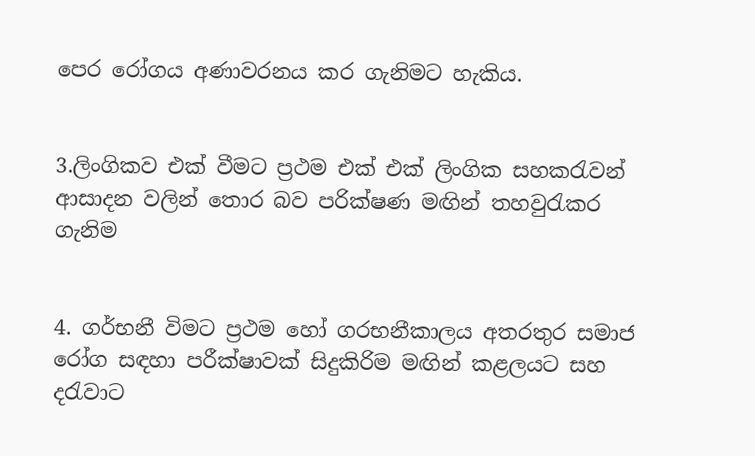පෙර රෝගය අණාවරනය කර ගැනිමට හැකිය.


3.ලිංගිකව එක් වීමට ප්‍රථම එක් එක් ලිංගික සහකරැවන් ආසාදන වලින් තොර බව පරික්ෂණ මඟින් තහවුරැකර ගැනිම


4. ගර්භනී විමට ප්‍රථම හෝ ගරභනීකාලය අතරතුර සමාජ රෝග සඳහා පරීක්ෂාවක් සිදුකිරිම මඟින් කළලයට සහ දරැවාට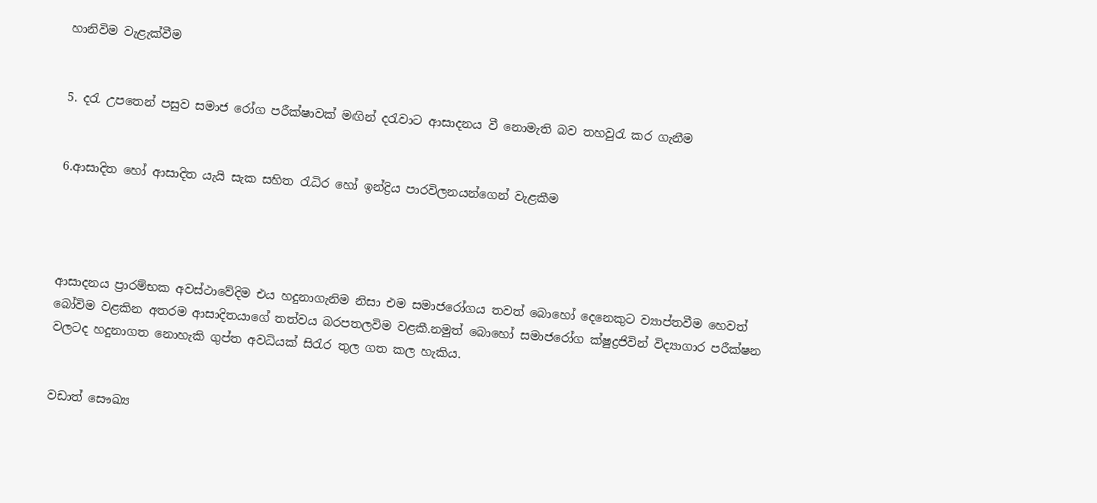හානිවිම වැළැක්වීම


5. දරැ උපතෙන් පසුව සමාජ රෝග පරීක්ෂාවක් මඟින් දරැවාට ආසාදනය වී නොමැති බව තහවුරැ කර ගැනීම


6.ආසාදිත හෝ ආසාදිත යැයි සැක සහිත රැධිර හෝ ඉන්ද්‍රිය පාරවිලනයන්ගෙන් වැළකීම




ආසාදනය ප්‍රාරම්භක අවස්ථාවේදිම එය හදුනාගැනිම නිසා එම සමාජරෝගය තවත් බොහෝ දෙනෙකුට ව්‍යාප්තවීම හෙවත් බෝවිම වළකින අතරම ආසාදිතයාගේ තත්වය බරපතලවිම වළකී.නමුත් බොහෝ සමාජරෝග ක්ෂුද්‍රජිවින් විද්‍යාගාර පරීක්ෂන වලටද හදුනාගත නොහැකි ගුප්ත අවධියක් සිරැර තුල ගත කල හැකිය.


වඩාත් සෞඛ්‍ය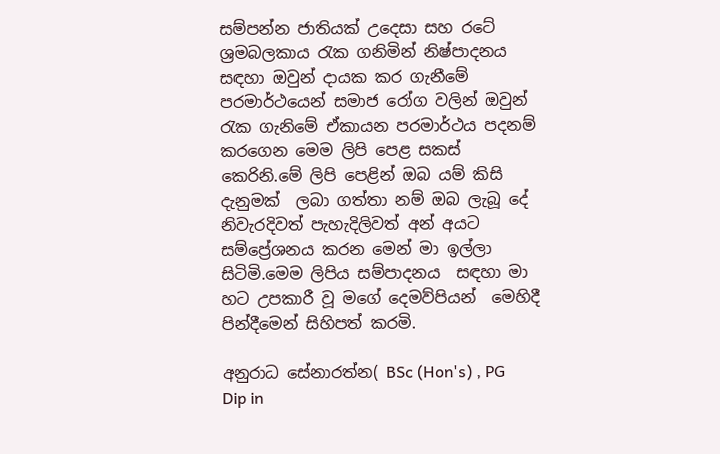සම්පන්න ජාතියක් උදෙසා සහ රටේ ශ්‍රමබලකාය රැක ගනිමින් නිෂ්පාදනය සඳහා ඔවුන් දායක කර ගැනීමේ පරමාර්ථයෙන් සමාජ රෝග වලින් ඔවුන් රැක ගැනිමේ ඒකායන පරමාර්ථය පදනම් කරගෙන මෙම ලිපි පෙළ සකස් කෙරිනි.මේ ලිපි පෙළින් ඔබ යම් කිසි දැනුමක්  ලබා ගත්තා නම් ඔබ ලැබූ දේ නිවැරදිවත් පැහැදිලිවත් අන් අයට සම්ප්‍රේශනය කරන මෙන් මා ඉල්ලා සිටිමි.මෙම ලිපිය සම්පාදනය  සඳහා මා හට උපකාරී වූ මගේ දෙමව්පියන්  මෙහිදී පින්දීමෙන් සිහිපත් කරමි.

අනුරාධ සේනාරත්න( BSc (Hon's) , PG Dip in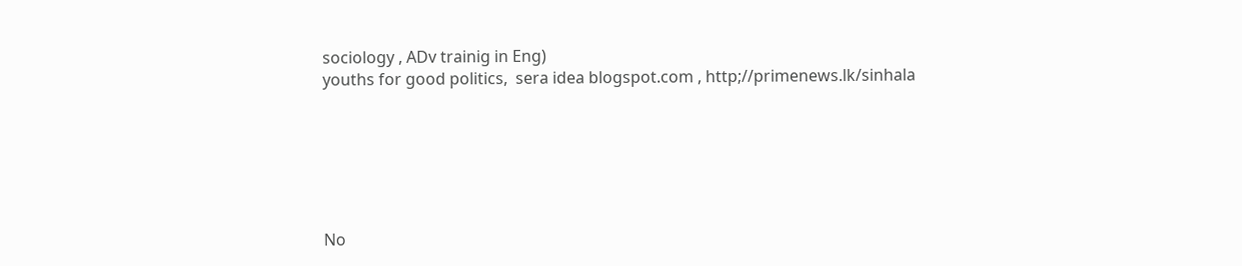sociology , ADv trainig in Eng)
youths for good politics,  sera idea blogspot.com , http;//primenews.lk/sinhala






No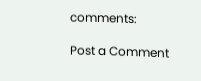comments:

Post a Comment